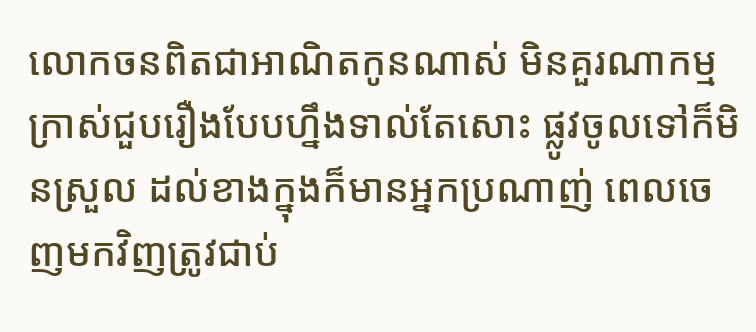លោកចនពិតជាអាណិតកូនណាស់ មិនគួរណាកម្មក្រាស់ជួបរឿងបែបហ្នឹងទាល់តែសោះ ផ្លូវចូលទៅក៏មិនស្រួល ដល់ខាងក្នុងក៏មានអ្នកប្រណាញ់ ពេលចេញមកវិញត្រូវជាប់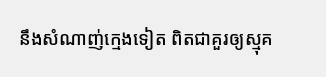នឹងសំណាញ់ក្មេងទៀត ពិតជាគួរឲ្យស្មុគ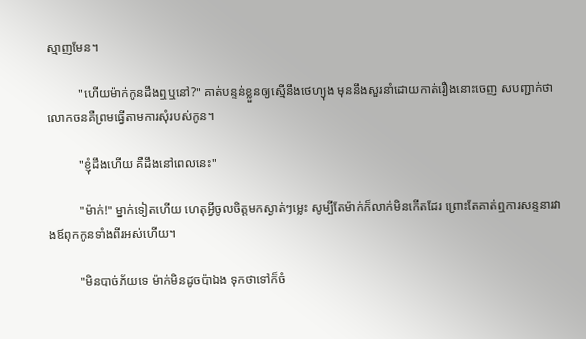ស្មាញមែន។

          "ហើយម៉ាក់កូនដឹងឮឬនៅ?" គាត់បន្ទន់ខ្លួនឲ្យស្មើនឹងថេហ្យុង មុននឹងសួរនាំដោយកាត់រឿងនោះចេញ សបញ្ជាក់ថាលោកចនគឺព្រមធ្វើតាមការសុំរបស់កូន។

          "ខ្ញុំដឹងហើយ គឺដឹងនៅពេលនេះ"

          "ម៉ាក់!" ម្នាក់ទៀតហើយ ហេតុអ្វីចូលចិត្តមកស្ងាត់ៗម្លេះ សូម្បីតែម៉ាក់ក៏លាក់មិនកើតដែរ ព្រោះតែគាត់ឮការសន្ទនារវាងឪពុកកូនទាំងពីរអស់ហើយ។

          "មិនបាច់ភ័យទេ ម៉ាក់មិនដូចប៉ាឯង ទុកថាទៅក៏ចំ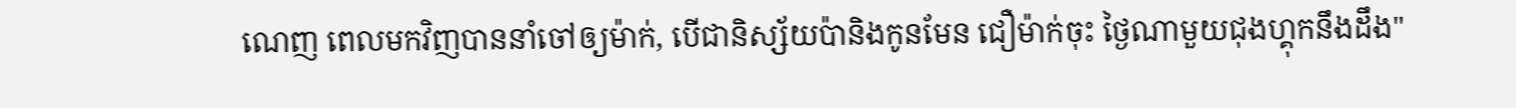ណេញ ពេលមកវិញបាននាំចៅឲ្យម៉ាក់, បើជានិស្ស័យប៉ានិងកូនមែន ជឿម៉ាក់ចុះ ថ្ងៃណាមួយជុងហ្គុកនឹងដឹង"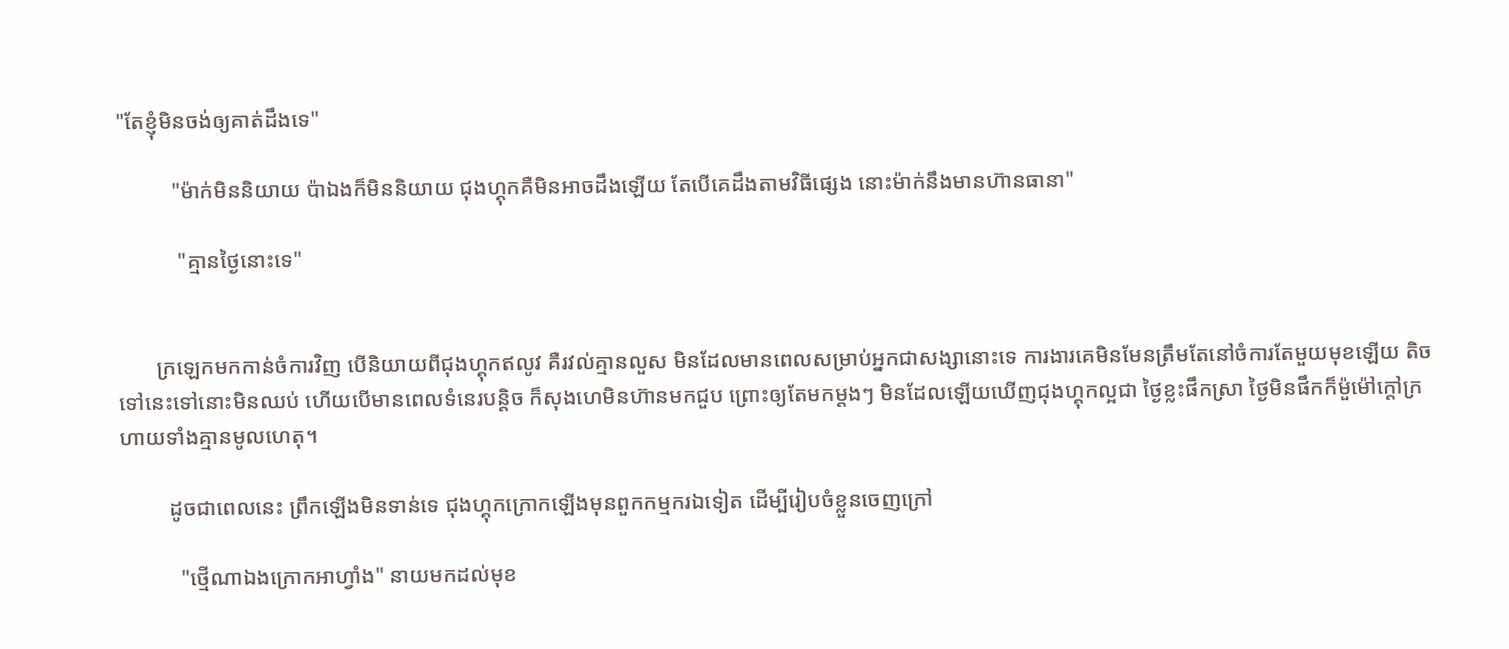"តែខ្ញុំមិនចង់ឲ្យគាត់ដឹងទេ"

          "ម៉ាក់មិននិយាយ ប៉ាឯងក៏មិននិយាយ ជុងហ្គុកគឺមិនអាចដឹងឡើយ តែបើគេដឹងតាមវិធីផ្សេង នោះម៉ាក់នឹងមានហ៊ានធានា"

           "គ្មានថ្ងៃនោះទេ"


       ក្រឡេកមកកាន់ចំការវិញ បើនិយាយពីជុងហ្គុកឥលូវ គឺរវល់គ្មានលួស មិនដែលមានពេលសម្រាប់អ្នកជាសង្សានោះទេ ការងារគេមិនមែនត្រឹមតែនៅចំការតែមួយមុខឡើយ តិចទៅនេះទៅនោះមិនឈប់ ហើយបើមានពេលទំនេរបន្តិច ក៏សុងហេមិនហ៊ានមកជួប ព្រោះឲ្យតែមកម្ដងៗ មិនដែលឡើយឃើញជុងហ្គុកល្អជា ថ្ងៃខ្លះផឹកស្រា ថ្ងៃមិនផឹកក៏ម៉ួម៉ៅក្ដៅក្រហាយទាំងគ្មានមូលហេតុ។

         ដូចជាពេលនេះ ព្រឹកឡើងមិនទាន់ទេ ជុងហ្គុកក្រោកឡើងមុនពួកកម្មករឯទៀត ដើម្បីរៀបចំខ្លួនចេញក្រៅ

           "ថ្មើណាឯងក្រោកអាហ្វាំង" នាយមកដល់មុខ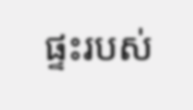ផ្ទះរបស់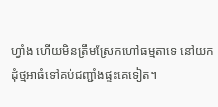ហ្វាំង ហើយមិនត្រឹមស្រែកហៅធម្មតាទេ នៅយកដុំថ្មអាធំទៅគប់ជញ្ជាំងផ្ទះគេទៀត។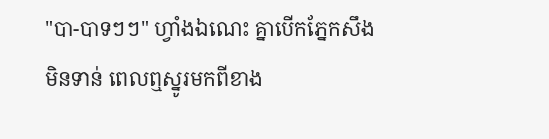"បា-បាទៗៗ" ហ្វាំងឯណេះ គ្នាបើកភ្នែកសឹងមិនទាន់ ពេលឮស្នូរមកពីខាង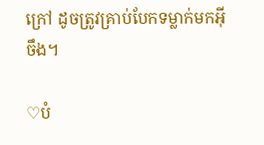ក្រៅ ដូចត្រូវគ្រាប់បែកទម្លាក់មកអ៊ីចឹង។

♡បំ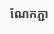ណែកភ្ជា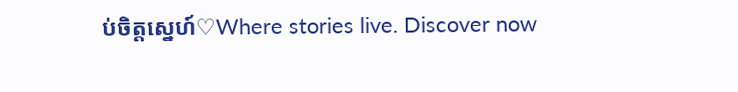ប់ចិត្តស្នេហ៍♡Where stories live. Discover now